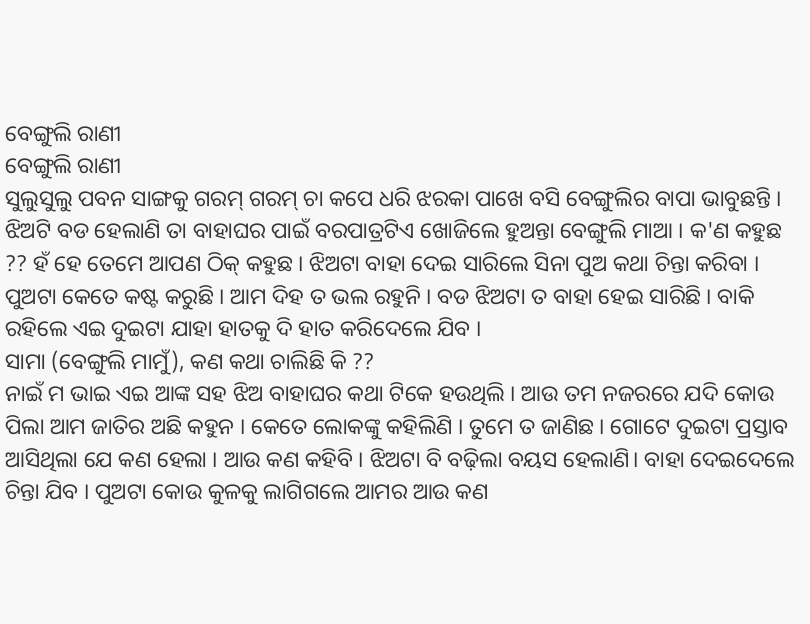ବେଙ୍ଗୁଲି ରାଣୀ
ବେଙ୍ଗୁଲି ରାଣୀ
ସୁଲୁସୁଲୁ ପବନ ସାଙ୍ଗକୁ ଗରମ୍ ଗରମ୍ ଚା କପେ ଧରି ଝରକା ପାଖେ ବସି ବେଙ୍ଗୁଲିର ବାପା ଭାବୁଛନ୍ତି । ଝିଅଟି ବଡ ହେଲାଣି ତା ବାହାଘର ପାଇଁ ବରପାତ୍ରଟିଏ ଖୋଜିଲେ ହୁଅନ୍ତା ବେଙ୍ଗୁଲି ମାଆ । କ'ଣ କହୁଛ ?? ହଁ ହେ ତେମେ ଆପଣ ଠିକ୍ କହୁଛ । ଝିଅଟା ବାହା ଦେଇ ସାରିଲେ ସିନା ପୁଅ କଥା ଚିନ୍ତା କରିବା । ପୁଅଟା କେତେ କଷ୍ଟ କରୁଛି । ଆମ ଦିହ ତ ଭଲ ରହୁନି । ବଡ ଝିଅଟା ତ ବାହା ହେଇ ସାରିଛି । ବାକି ରହିଲେ ଏଇ ଦୁଇଟା ଯାହା ହାତକୁ ଦି ହାତ କରିଦେଲେ ଯିବ ।
ସାମା (ବେଙ୍ଗୁଲି ମାମୁଁ), କଣ କଥା ଚାଲିଛି କି ??
ନାଇଁ ମ ଭାଇ ଏଇ ଆଙ୍କ ସହ ଝିଅ ବାହାଘର କଥା ଟିକେ ହଉଥିଲି । ଆଉ ତମ ନଜରରେ ଯଦି କୋଉ ପିଲା ଆମ ଜାତିର ଅଛି କହୁନ । କେତେ ଲୋକଙ୍କୁ କହିଲିଣି । ତୁମେ ତ ଜାଣିଛ । ଗୋଟେ ଦୁଇଟା ପ୍ରସ୍ତାବ ଆସିଥିଲା ଯେ କଣ ହେଲା । ଆଉ କଣ କହିବି । ଝିଅଟା ବି ବଢ଼ିଲା ବୟସ ହେଲାଣି। ବାହା ଦେଇଦେଲେ ଚିନ୍ତା ଯିବ । ପୁଅଟା କୋଉ କୁଳକୁ ଲାଗିଗଲେ ଆମର ଆଉ କଣ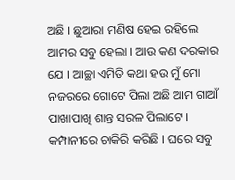ଅଛି । ଛୁଆରା ମଣିଷ ହେଇ ରହିଲେ ଆମର ସବୁ ହେଲା । ଆଉ କଣ ଦରକାର ଯେ । ଆଚ୍ଛା ଏମିତି କଥା ହଉ ମୁଁ ମୋ ନଜରରେ ଗୋଟେ ପିଲା ଅଛି ଆମ ଗାଆଁ ପାଖାପାଖି ଶାନ୍ତ ସରଳ ପିଲାଟେ । କମ୍ପାନୀରେ ଚାକିରି କରିଛି । ଘରେ ସବୁ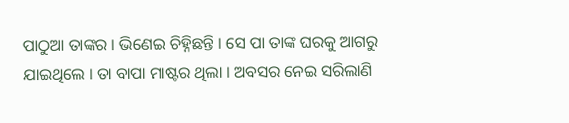ପାଠୁଆ ତାଙ୍କର । ଭିଣେଇ ଚିହ୍ନିଛନ୍ତି । ସେ ପା ତାଙ୍କ ଘରକୁ ଆଗରୁ ଯାଇଥିଲେ । ତା ବାପା ମାଷ୍ଟର ଥିଲା । ଅବସର ନେଇ ସରିଲାଣି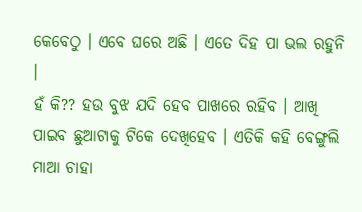କେବେଠୁ । ଏବେ ଘରେ ଅଛି । ଏତେ ଦିହ ପା ଭଲ ରହୁନି ।
ହଁ କି?? ହଉ ବୁଝ ଯଦି ହେବ ପାଖରେ ରହିବ । ଆଖି ପାଇବ ଛୁଆଟାକୁ ଟିକେ ଦେଖିହେବ । ଏତିକି କହି ବେଙ୍ଗୁଲି ମାଆ ଚାହା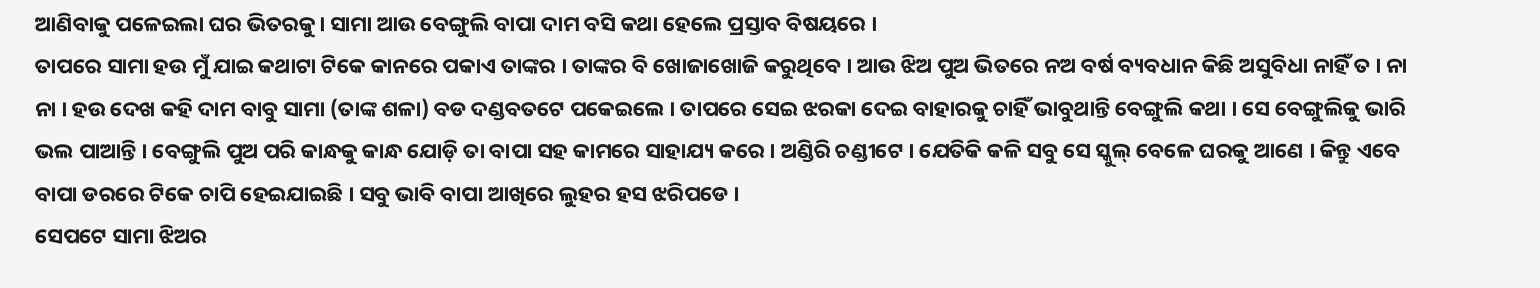ଆଣିବାକୁ ପଳେଇଲା ଘର ଭିତରକୁ। ସାମା ଆଉ ବେଙ୍ଗୁଲି ବାପା ଦାମ ବସି କଥା ହେଲେ ପ୍ରସ୍ତାବ ବିଷୟରେ ।
ତାପରେ ସାମା ହଉ ମୁଁ ଯାଇ କଥାଟା ଟିକେ କାନରେ ପକାଏ ତାଙ୍କର । ତାଙ୍କର ବି ଖୋଜାଖୋଜି କରୁଥିବେ । ଆଉ ଝିଅ ପୁଅ ଭିତରେ ନଅ ବର୍ଷ ବ୍ୟବଧାନ କିଛି ଅସୁବିଧା ନାହିଁ ତ । ନା ନା । ହଉ ଦେଖ କହି ଦାମ ବାବୁ ସାମା (ତାଙ୍କ ଶଳା) ବଡ ଦଣ୍ଡବତଟେ ପକେଇଲେ । ତାପରେ ସେଇ ଝରକା ଦେଇ ବାହାରକୁ ଚାହିଁ ଭାବୁଥାନ୍ତି ବେଙ୍ଗୁଲି କଥା । ସେ ବେଙ୍ଗୁଲିକୁ ଭାରି ଭଲ ପାଆନ୍ତି । ବେଙ୍ଗୁଲି ପୁଅ ପରି କାନ୍ଧକୁ କାନ୍ଧ ଯୋଡ଼ି ତା ବାପା ସହ କାମରେ ସାହାଯ୍ୟ କରେ । ଅଣ୍ଡିରି ଚଣ୍ଡୀଟେ । ଯେତିକି କଳି ସବୁ ସେ ସ୍କୁଲ୍ ବେଳେ ଘରକୁ ଆଣେ । କିନ୍ତୁ ଏବେ ବାପା ଡରରେ ଟିକେ ଚାପି ହେଇଯାଇଛି । ସବୁ ଭାବି ବାପା ଆଖିରେ ଲୁହର ହସ ଝରିପଡେ ।
ସେପଟେ ସାମା ଝିଅର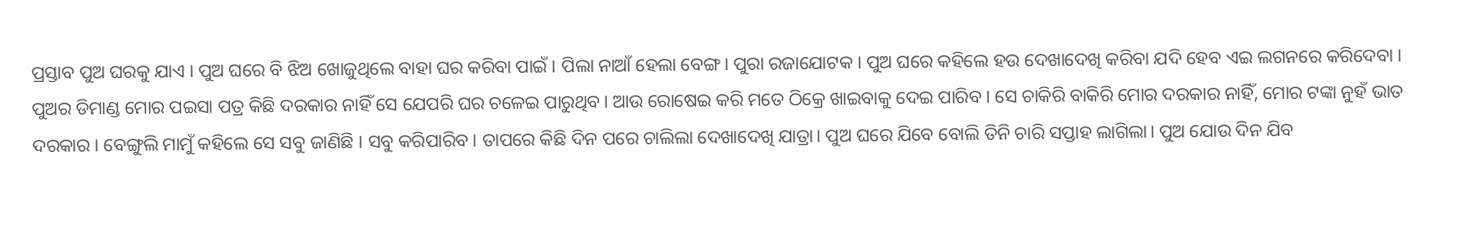ପ୍ରସ୍ତାବ ପୁଅ ଘରକୁ ଯାଏ । ପୁଅ ଘରେ ବି ଝିଅ ଖୋଜୁଥିଲେ ବାହା ଘର କରିବା ପାଇଁ । ପିଲା ନାଆଁ ହେଲା ବେଙ୍ଗ। ପୁରା ରଜାଯୋଟକ । ପୁଅ ଘରେ କହିଲେ ହଉ ଦେଖାଦେଖି କରିବା ଯଦି ହେବ ଏଇ ଲଗନରେ କରିଦେବା । ପୁଅର ଡିମାଣ୍ଡ ମୋର ପଇସା ପତ୍ର କିଛି ଦରକାର ନାହିଁ ସେ ଯେପରି ଘର ଚଳେଇ ପାରୁଥିବ। ଆଉ ରୋଷେଇ କରି ମତେ ଠିକ୍ରେ ଖାଇବାକୁ ଦେଇ ପାରିବ । ସେ ଚାକିରି ବାକିରି ମୋର ଦରକାର ନାହିଁ, ମୋର ଟଙ୍କା ନୁହଁ ଭାତ ଦରକାର । ବେଙ୍ଗୁଲି ମାମୁଁ କହିଲେ ସେ ସବୁ ଜାଣିଛି । ସବୁ କରିପାରିବ। ତାପରେ କିଛି ଦିନ ପରେ ଚାଲିଲା ଦେଖାଦେଖି ଯାତ୍ରା। ପୁଅ ଘରେ ଯିବେ ବୋଲି ତିନି ଚାରି ସପ୍ତାହ ଲାଗିଲା। ପୁଅ ଯୋଉ ଦିନ ଯିବ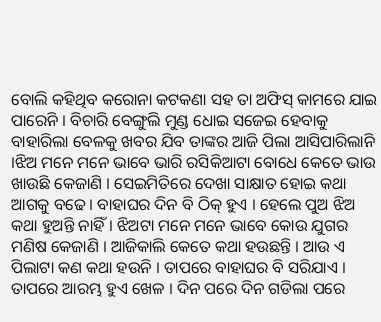ବୋଲି କହିଥିବ କରୋନା କଟକଣା ସହ ତା ଅଫିସ୍ କାମରେ ଯାଇ ପାରେନି । ବିଚାରି ବେଙ୍ଗୁଲି ମୁଣ୍ଡ ଧୋଇ ସଜେଇ ହେବାକୁ ବାହାରିଲା ବେଳକୁ ଖବର ଯିବ ତାଙ୍କର ଆଜି ପିଲା ଆସିପାରିଲାନି ।ଝିଅ ମନେ ମନେ ଭାବେ ଭାରି ରସିକିଆଟା ବୋଧେ କେତେ ଭାଉ ଖାଉଛି କେଜାଣି । ସେଇମିତିରେ ଦେଖା ସାକ୍ଷାତ ହୋଇ କଥା ଆଗକୁ ବଢେ। ବାହାଘର ଦିନ ବି ଠିକ୍ ହୁଏ । ହେଲେ ପୁଅ ଝିଅ କଥା ହୁଅନ୍ତି ନାହିଁ। ଝିଅଟା ମନେ ମନେ ଭାବେ କୋଉ ଯୁଗର ମଣିଷ କେଜାଣି । ଆଜିକାଲି କେତେ କଥା ହଉଛନ୍ତି । ଆଉ ଏ ପିଲାଟା କଣ କଥା ହଉନି । ତାପରେ ବାହାଘର ବି ସରିଯାଏ । ତାପରେ ଆରମ୍ଭ ହୁଏ ଖେଳ । ଦିନ ପରେ ଦିନ ଗଡିଲା ପରେ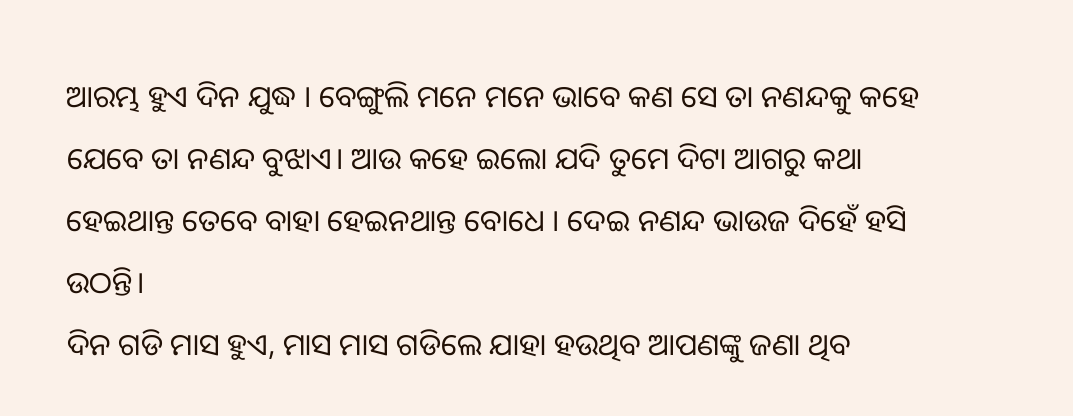ଆରମ୍ଭ ହୁଏ ଦିନ ଯୁଦ୍ଧ । ବେଙ୍ଗୁଲି ମନେ ମନେ ଭାବେ କଣ ସେ ତା ନଣନ୍ଦକୁ କହେ ଯେବେ ତା ନଣନ୍ଦ ବୁଝାଏ। ଆଉ କହେ ଇଲୋ ଯଦି ତୁମେ ଦିଟା ଆଗରୁ କଥା ହେଇଥାନ୍ତ ତେବେ ବାହା ହେଇନଥାନ୍ତ ବୋଧେ । ଦେଇ ନଣନ୍ଦ ଭାଉଜ ଦିହେଁ ହସି ଉଠନ୍ତି।
ଦିନ ଗଡି ମାସ ହୁଏ, ମାସ ମାସ ଗଡିଲେ ଯାହା ହଉଥିବ ଆପଣଙ୍କୁ ଜଣା ଥିବ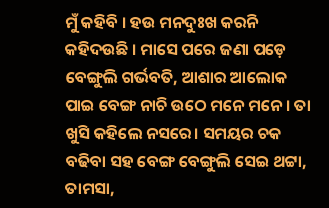ମୁଁ କହିବି । ହଉ ମନଦୁଃଖ କରନି କହିଦଉଛି । ମାସେ ପରେ ଜଣା ପଡ଼େ ବେଙ୍ଗୁଲି ଗର୍ଭବତି, ଆଶାର ଆଲୋକ ପାଇ ବେଙ୍ଗ ନାଚି ଉଠେ ମନେ ମନେ । ତା ଖୁସି କହିଲେ ନସରେ। ସମୟର ଚକ ବଢିବା ସହ ବେଙ୍ଗ ବେଙ୍ଗୁଲି ସେଇ ଥଟ୍ଟା, ତାମସା,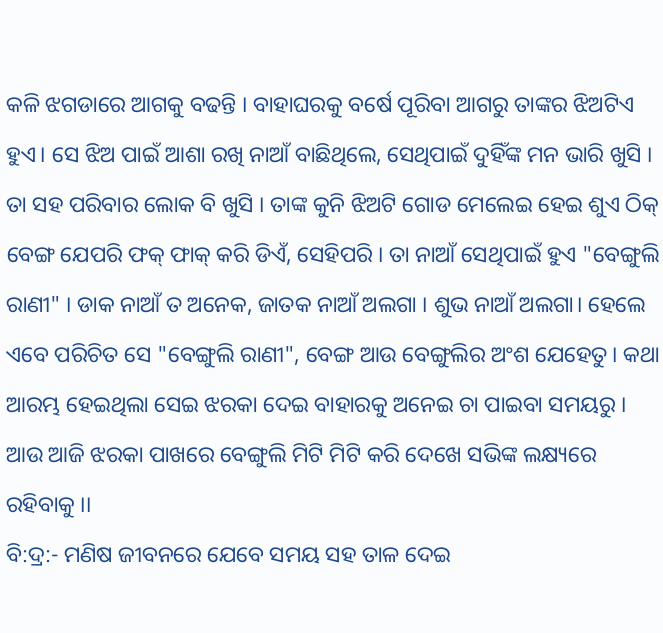କଳି ଝଗଡାରେ ଆଗକୁ ବଢନ୍ତି । ବାହାଘରକୁ ବର୍ଷେ ପୂରିବା ଆଗରୁ ତାଙ୍କର ଝିଅଟିଏ ହୁଏ। ସେ ଝିଅ ପାଇଁ ଆଶା ରଖି ନାଆଁ ବାଛିଥିଲେ, ସେଥିପାଇଁ ଦୁହିଁଙ୍କ ମନ ଭାରି ଖୁସି । ତା ସହ ପରିବାର ଲୋକ ବି ଖୁସି । ତାଙ୍କ କୁନି ଝିଅଟି ଗୋଡ ମେଲେଇ ହେଇ ଶୁଏ ଠିକ୍ ବେଙ୍ଗ ଯେପରି ଫକ୍ ଫାକ୍ କରି ଡିଏଁ, ସେହିପରି । ତା ନାଆଁ ସେଥିପାଇଁ ହୁଏ "ବେଙ୍ଗୁଲି ରାଣୀ" । ଡାକ ନାଆଁ ତ ଅନେକ, ଜାତକ ନାଆଁ ଅଲଗା । ଶୁଭ ନାଆଁ ଅଲଗା। ହେଲେ ଏବେ ପରିଚିତ ସେ "ବେଙ୍ଗୁଲି ରାଣୀ", ବେଙ୍ଗ ଆଉ ବେଙ୍ଗୁଲିର ଅଂଶ ଯେହେତୁ। କଥା ଆରମ୍ଭ ହେଇଥିଲା ସେଇ ଝରକା ଦେଇ ବାହାରକୁ ଅନେଇ ଚା ପାଇବା ସମୟରୁ । ଆଉ ଆଜି ଝରକା ପାଖରେ ବେଙ୍ଗୁଲି ମିଟି ମିଟି କରି ଦେଖେ ସଭିଙ୍କ ଲକ୍ଷ୍ୟରେ ରହିବାକୁ ।।
ବି:ଦ୍ର:- ମଣିଷ ଜୀବନରେ ଯେବେ ସମୟ ସହ ତାଳ ଦେଇ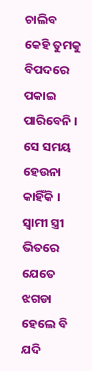ଚାଲିବ କେହି ତୁମକୁ ବିପଦରେ ପକାଇ ପାରିବେନି । ସେ ସମୟ ହେଉନା କାହିଁକି । ସ୍ୱାମୀ ସ୍ତ୍ରୀ ଭିତରେ ଯେତେ ଝଗଡା ହେଲେ ବି ଯଦି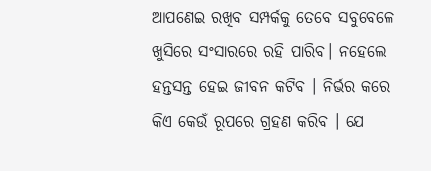ଆପଣେଇ ରଖିବ ସମ୍ପର୍କକୁ ତେବେ ସବୁବେଳେ ଖୁସିରେ ସଂସାରରେ ରହି ପାରିବ। ନହେଲେ ହନ୍ତସନ୍ତ ହେଇ ଜୀବନ କଟିବ । ନିର୍ଭର କରେ କିଏ କେଉଁ ରୂପରେ ଗ୍ରହଣ କରିବ । ଯେ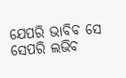ଯେପରି ଭାବିବ ସେ ସେପରି ଲଭିବ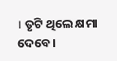। ତୃଟି ଥିଲେ କ୍ଷମା ଦେବେ।